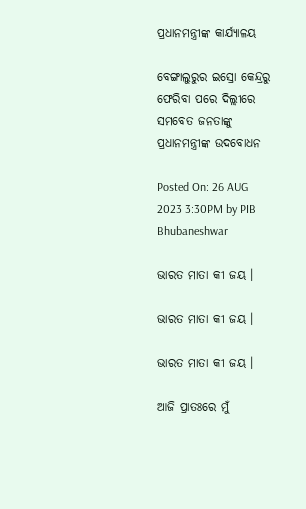ପ୍ରଧାନମନ୍ତ୍ରୀଙ୍କ କାର୍ଯ୍ୟାଳୟ

ବେଙ୍ଗାଲୁରୁର ଇସ୍ରୋ କେନ୍ଦ୍ରରୁ ଫେରିବା ପରେ ଦିଲ୍ଲୀରେ ସମବେତ ଜନତାଙ୍କୁ ପ୍ରଧାନମନ୍ତ୍ରୀଙ୍କ ଉଦବୋଧନ

Posted On: 26 AUG 2023 3:30PM by PIB Bhubaneshwar

ଭାରତ ମାତା କୀ ଜୟ ।

ଭାରତ ମାତା କୀ ଜୟ ।

ଭାରତ ମାତା କୀ ଜୟ ।

ଆଜି ପ୍ରାତଃରେ ମୁଁ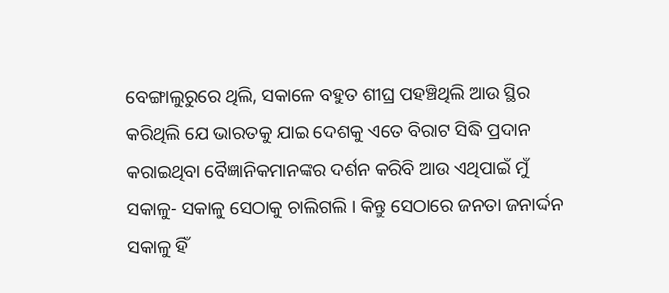ବେଙ୍ଗାଲୁରୁରେ ଥିଲି, ସକାଳେ ବହୁତ ଶୀଘ୍ର ପହଞ୍ଚିଥିଲି ଆଉ ସ୍ଥିର କରିଥିଲି ଯେ ଭାରତକୁ ଯାଇ ଦେଶକୁ ଏତେ ବିରାଟ ସିଦ୍ଧି ପ୍ରଦାନ କରାଇଥିବା ବୈଜ୍ଞାନିକମାନଙ୍କର ଦର୍ଶନ କରିବି ଆଉ ଏଥିପାଇଁ ମୁଁ ସକାଳୁ- ସକାଳୁ ସେଠାକୁ ଚାଲିଗଲି । କିନ୍ତୁ ସେଠାରେ ଜନତା ଜନାର୍ଦ୍ଦନ ସକାଳୁ ହିଁ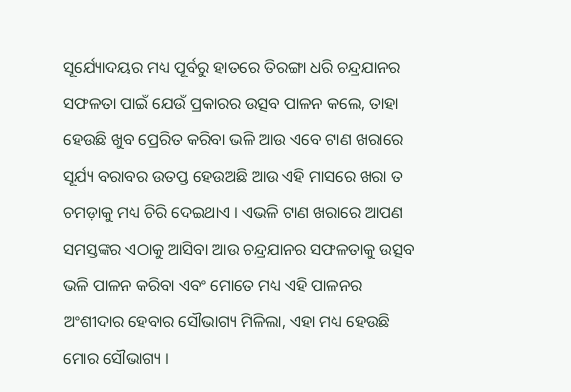ସୂର୍ଯ୍ୟୋଦୟର ମଧ୍ୟ ପୂର୍ବରୁ ହାତରେ ତିରଙ୍ଗା ଧରି ଚନ୍ଦ୍ରଯାନର ସଫଳତା ପାଇଁ ଯେଉଁ ପ୍ରକାରର ଉତ୍ସବ ପାଳନ କଲେ, ତାହା ହେଉଛି ଖୁବ ପ୍ରେରିତ କରିବା ଭଳି ଆଉ ଏବେ ଟାଣ ଖରାରେ ସୂର୍ଯ୍ୟ ବରାବର ଉତପ୍ତ ହେଉଅଛି ଆଉ ଏହି ମାସରେ ଖରା ତ ଚମଡ଼ାକୁ ମଧ୍ୟ ଚିରି ଦେଇଥାଏ । ଏଭଳି ଟାଣ ଖରାରେ ଆପଣ ସମସ୍ତଙ୍କର ଏଠାକୁ ଆସିବା ଆଉ ଚନ୍ଦ୍ରଯାନର ସଫଳତାକୁ ଉତ୍ସବ ଭଳି ପାଳନ କରିବା ଏବଂ ମୋତେ ମଧ୍ୟ ଏହି ପାଳନର ଅଂଶୀଦାର ହେବାର ସୌଭାଗ୍ୟ ମିଳିଲା, ଏହା ମଧ୍ୟ ହେଉଛି ମୋର ସୌଭାଗ୍ୟ ।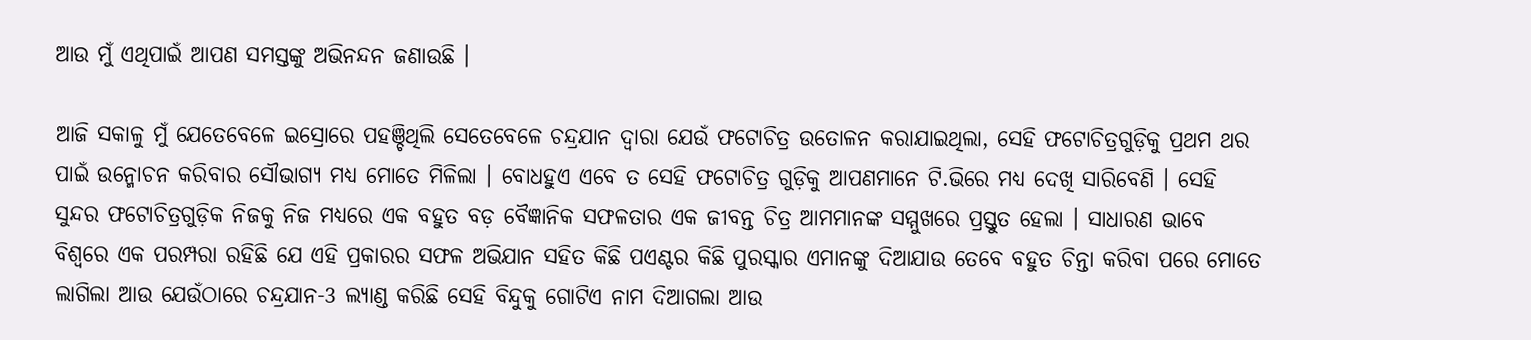ଆଉ ମୁଁ ଏଥିପାଇଁ ଆପଣ ସମସ୍ତଙ୍କୁ ଅଭିନନ୍ଦନ ଜଣାଉଛି ।

ଆଜି ସକାଳୁ ମୁଁ ଯେତେବେଳେ ଇସ୍ରୋରେ ପହଞ୍ଚିଥିଲି ସେତେବେଳେ ଚନ୍ଦ୍ରଯାନ ଦ୍ୱାରା ଯେଉଁ ଫଟୋଚିତ୍ର ଉତୋଳନ କରାଯାଇଥିଲା, ସେହି ଫଟୋଚିତ୍ରଗୁଡ଼ିକୁ ପ୍ରଥମ ଥର ପାଇଁ ଉନ୍ମୋଚନ କରିବାର ସୌଭାଗ୍ୟ ମଧ୍ୟ ମୋତେ ମିଳିଲା । ବୋଧହୁଏ ଏବେ ତ ସେହି ଫଟୋଚିତ୍ର ଗୁଡ଼ିକୁ ଆପଣମାନେ ଟି.ଭିରେ ମଧ୍ୟ ଦେଖି ସାରିବେଣି । ସେହି ସୁନ୍ଦର ଫଟୋଚିତ୍ରଗୁଡ଼ିକ ନିଜକୁ ନିଜ ମଧ୍ୟରେ ଏକ ବହୁତ ବଡ଼ ବୈଜ୍ଞାନିକ ସଫଳତାର ଏକ ଜୀବନ୍ତ ଚିତ୍ର ଆମମାନଙ୍କ ସମ୍ମୁଖରେ ପ୍ରସ୍ତୁତ ହେଲା । ସାଧାରଣ ଭାବେ ବିଶ୍ୱରେ ଏକ ପରମ୍ପରା ରହିଛି ଯେ ଏହି ପ୍ରକାରର ସଫଳ ଅଭିଯାନ ସହିତ କିଛି ପଏଣ୍ଟର କିଛି ପୁରସ୍କାର ଏମାନଙ୍କୁ ଦିଆଯାଉ ତେବେ ବହୁତ ଚିନ୍ତା କରିବା ପରେ ମୋତେ ଲାଗିଲା ଆଉ ଯେଉଁଠାରେ ଚନ୍ଦ୍ରଯାନ-3 ଲ୍ୟାଣ୍ଡ କରିଛି ସେହି ବିନ୍ଦୁକୁ ଗୋଟିଏ ନାମ ଦିଆଗଲା ଆଉ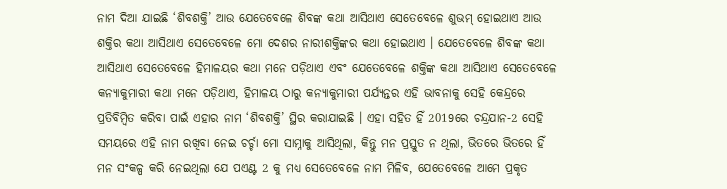ନାମ ଦିଆ ଯାଇଛି ‘ଶିବଶକ୍ତି’ ଆଉ ଯେତେବେଳେ ଶିବଙ୍କ କଥା ଆସିଥାଏ ସେତେବେଳେ ଶୁଭମ୍ ହୋଇଥାଏ ଆଉ ଶକ୍ତିର କଥା ଆସିଥାଏ ସେତେବେଳେ ମୋ ଦେଶର ନାରୀଶକ୍ତିଙ୍କର କଥା ହୋଇଥାଏ । ଯେତେବେଳେ ଶିବଙ୍କ କଥା ଆସିଥାଏ ସେତେବେଳେ ହିମାଳୟର କଥା ମନେ ପଡ଼ିଥାଏ ଏବଂ ଯେତେବେଳେ ଶକ୍ତିଙ୍କ କଥା ଆସିଥାଏ ସେତେବେଳେ କନ୍ୟାକୁମାରୀ କଥା ମନେ ପଡ଼ିଥାଏ, ହିମାଳୟ ଠାରୁ କନ୍ୟାକୁମାରୀ ପର୍ଯ୍ୟନ୍ତର ଏହି ଭାବନାକୁ ସେହି କେନ୍ଦ୍ରରେ ପ୍ରତିବିମ୍ବିତ କରିବା ପାଇଁ ଏହାର ନାମ ‘ଶିବଶକ୍ତି’ ସ୍ଥିର କରାଯାଇଛି । ଏହା ସହିତ ହିଁ 2019ରେ ଚନ୍ଦ୍ରଯାନ-2 ସେହି ସମୟରେ ଏହି ନାମ ରଖିବା ନେଇ ଚର୍ଚ୍ଚା ମୋ ସାମ୍ନାକୁ ଆସିଥିଲା, କିନ୍ତୁ ମନ ପ୍ରସ୍ତୁତ ନ ଥିଲା, ଭିତରେ ଭିତରେ ହିଁ ମନ ସଂକଳ୍ପ କରି ନେଇଥିଲା ଯେ ପଏଣ୍ଟ 2 କୁ ମଧ୍ୟ ସେତେବେଳେ ନାମ ମିଳିବ, ଯେତେବେଳେ ଆମେ ପ୍ରକୃତ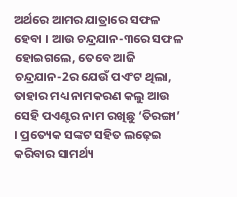ଅର୍ଥରେ ଆମର ଯାତ୍ରାରେ ସଫଳ ହେବା । ଆଉ ଚନ୍ଦ୍ରଯାନ-୩ରେ ସଫଳ ହୋଇଗଲେ, ତେବେ ଆଜି ଚନ୍ଦ୍ରଯାନ-2ର ଯେଉଁ ପଏଂଟ ଥିଲା, ତାହାର ମଧ୍ୟ ନାମକରଣ କଲୁ ଆଉ ସେହି ପଏଣ୍ଟର ନାମ ରଖିଛୁ ‘ତିରଙ୍ଗା’ । ପ୍ରତ୍ୟେକ ସଙ୍କଟ ସହିତ ଲଢ଼େଇ କରିବାର ସାମର୍ଥ୍ୟ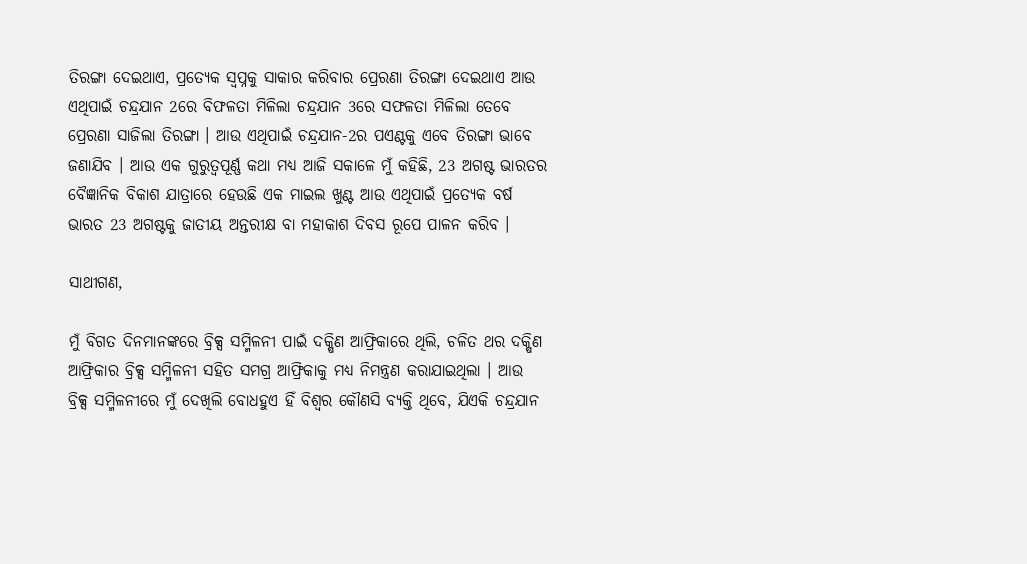ତିରଙ୍ଗା ଦେଇଥାଏ, ପ୍ରତ୍ୟେକ ସ୍ୱପ୍ନକୁ ସାକାର କରିବାର ପ୍ରେରଣା ତିରଙ୍ଗା ଦେଇଥାଏ ଆଉ ଏଥିପାଇଁ ଚନ୍ଦ୍ରଯାନ 2ରେ ବିଫଳତା ମିଳିଲା ଚନ୍ଦ୍ରଯାନ 3ରେ ସଫଳତା ମିଳିଲା ତେବେ ପ୍ରେରଣା ସାଜିଲା ତିରଙ୍ଗା । ଆଉ ଏଥିପାଇଁ ଚନ୍ଦ୍ରଯାନ-2ର ପଏଣ୍ଟକୁ ଏବେ ତିରଙ୍ଗା ଭାବେ ଜଣାଯିବ । ଆଉ ଏକ ଗୁରୁତ୍ୱପୂର୍ଣ୍ଣ କଥା ମଧ୍ୟ ଆଜି ସକାଳେ ମୁଁ କହିଛି, 23 ଅଗଷ୍ଟ ଭାରତର ବୈଜ୍ଞାନିକ ବିକାଶ ଯାତ୍ରାରେ ହେଉଛି ଏକ ମାଇଲ ଖୁଣ୍ଟ ଆଉ ଏଥିପାଇଁ ପ୍ରତ୍ୟେକ ବର୍ଷ ଭାରତ 23 ଅଗଷ୍ଟକୁ ଜାତୀୟ ଅନ୍ତରୀକ୍ଷ ବା ମହାକାଶ ଦିବସ ରୂପେ ପାଳନ କରିବ ।

ସାଥୀଗଣ,

ମୁଁ ବିଗତ ଦିନମାନଙ୍କରେ ବ୍ରିକ୍ସ ସମ୍ମିଳନୀ ପାଇଁ ଦକ୍ଷିଣ ଆଫ୍ରିକାରେ ଥିଲି, ଚଳିତ ଥର ଦକ୍ଷିଣ ଆଫ୍ରିକାର ବ୍ରିକ୍ସ ସମ୍ମିଳନୀ ସହିତ ସମଗ୍ର ଆଫ୍ରିକାକୁ ମଧ୍ୟ ନିମନ୍ତ୍ରଣ କରାଯାଇଥିଲା । ଆଉ ବ୍ରିକ୍ସ ସମ୍ମିଳନୀରେ ମୁଁ ଦେଖିଲି ବୋଧହୁଏ ହିଁ ବିଶ୍ୱର କୌଣସି ବ୍ୟକ୍ତି ଥିବେ, ଯିଏକି ଚନ୍ଦ୍ରଯାନ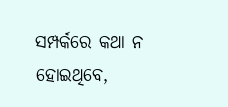ସମ୍ପର୍କରେ କଥା ନ ହୋଇଥିବେ,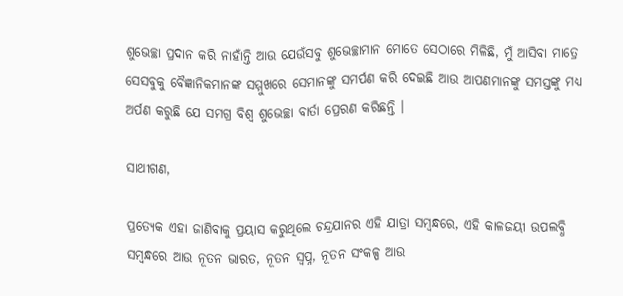ଶୁଭେଚ୍ଛା ପ୍ରଦାନ କରି ନାହାଁନ୍ତି ଆଉ ଯେଉଁସବୁ ଶୁଭେଚ୍ଛାମାନ ମୋତେ ସେଠାରେ ମିଳିଛି, ମୁଁ ଆସିବା ମାତ୍ରେ ସେସବୁକୁ ବୈଜ୍ଞାନିକମାନଙ୍କ ସମ୍ମୁଖରେ ସେମାନଙ୍କୁ ସମର୍ପଣ କରି ଦେଇଛି ଆଉ ଆପଣମାନଙ୍କୁ ସମସ୍ତଙ୍କୁ ମଧ୍ୟ ଅର୍ପଣ କରୁଛି ଯେ ସମଗ୍ର ବିଶ୍ୱ ଶୁଭେଚ୍ଛା ବାର୍ତା ପ୍ରେରଣ କରିଛନ୍ତି ।

ସାଥୀଗଣ,

ପ୍ରତ୍ୟେକ ଏହା ଜାଣିବାକୁ ପ୍ରୟାସ କରୁଥିଲେ ଚନ୍ଦ୍ରଯାନର ଏହି ଯାତ୍ରା ସମ୍ବନ୍ଧରେ, ଏହି କାଳଜୟୀ ଉପଲବ୍ଧି ସମ୍ବନ୍ଧରେ ଆଉ ନୂତନ ଭାରତ, ନୂତନ ସ୍ୱପ୍ନ, ନୂତନ ସଂକଳ୍ପ ଆଉ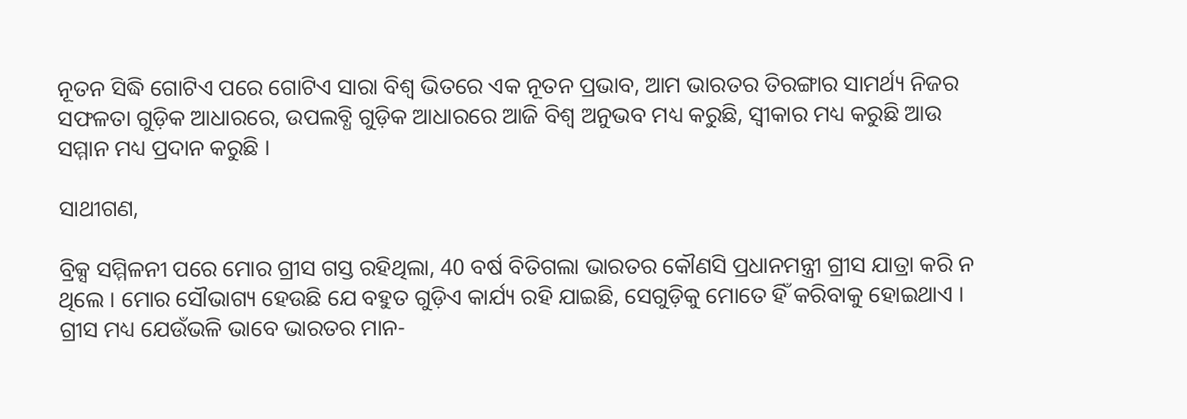ନୂତନ ସିଦ୍ଧି ଗୋଟିଏ ପରେ ଗୋଟିଏ ସାରା ବିଶ୍ୱ ଭିତରେ ଏକ ନୂତନ ପ୍ରଭାବ, ଆମ ଭାରତର ତିରଙ୍ଗାର ସାମର୍ଥ୍ୟ ନିଜର ସଫଳତା ଗୁଡ଼ିକ ଆଧାରରେ, ଉପଲବ୍ଧି ଗୁଡ଼ିକ ଆଧାରରେ ଆଜି ବିଶ୍ୱ ଅନୁଭବ ମଧ୍ୟ କରୁଛି, ସ୍ୱୀକାର ମଧ୍ୟ କରୁଛି ଆଉ ସମ୍ମାନ ମଧ୍ୟ ପ୍ରଦାନ କରୁଛି ।

ସାଥୀଗଣ,

ବ୍ରିକ୍ସ ସମ୍ମିଳନୀ ପରେ ମୋର ଗ୍ରୀସ ଗସ୍ତ ରହିଥିଲା, 40 ବର୍ଷ ବିତିଗଲା ଭାରତର କୌଣସି ପ୍ରଧାନମନ୍ତ୍ରୀ ଗ୍ରୀସ ଯାତ୍ରା କରି ନ ଥିଲେ । ମୋର ସୌଭାଗ୍ୟ ହେଉଛି ଯେ ବହୁତ ଗୁଡ଼ିଏ କାର୍ଯ୍ୟ ରହି ଯାଇଛି, ସେଗୁଡ଼ିକୁ ମୋତେ ହିଁ କରିବାକୁ ହୋଇଥାଏ । ଗ୍ରୀସ ମଧ୍ୟ ଯେଉଁଭଳି ଭାବେ ଭାରତର ମାନ-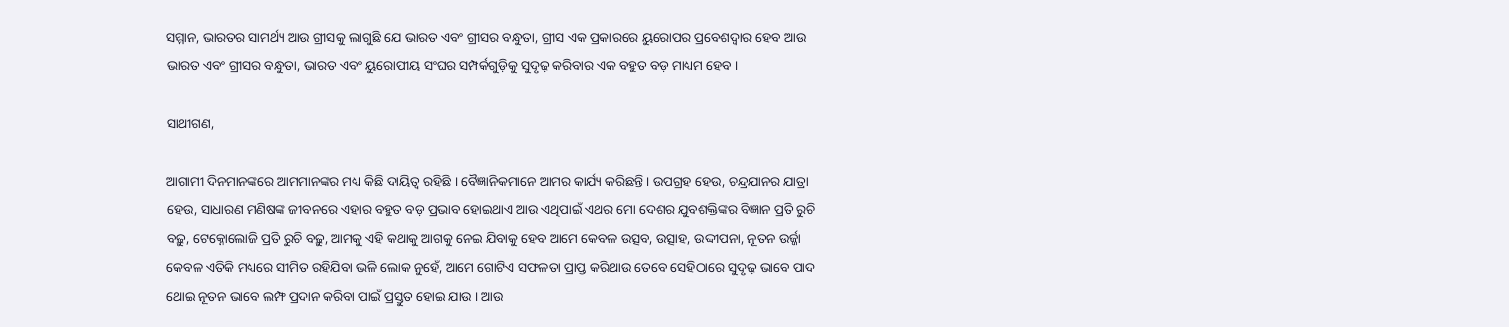ସମ୍ମାନ, ଭାରତର ସାମର୍ଥ୍ୟ ଆଉ ଗ୍ରୀସକୁ ଲାଗୁଛି ଯେ ଭାରତ ଏବଂ ଗ୍ରୀସର ବନ୍ଧୁତା, ଗ୍ରୀସ ଏକ ପ୍ରକାରରେ ୟୁରୋପର ପ୍ରବେଶଦ୍ୱାର ହେବ ଆଉ ଭାରତ ଏବଂ ଗ୍ରୀସର ବନ୍ଧୁତା, ଭାରତ ଏବଂ ୟୁରୋପୀୟ ସଂଘର ସମ୍ପର୍କଗୁଡ଼ିକୁ ସୁଦୃଢ଼ କରିବାର ଏକ ବହୁତ ବଡ଼ ମାଧ୍ୟମ ହେବ ।

ସାଥୀଗଣ,

ଆଗାମୀ ଦିନମାନଙ୍କରେ ଆମମାନଙ୍କର ମଧ୍ୟ କିଛି ଦାୟିତ୍ୱ ରହିଛି । ବୈଜ୍ଞାନିକମାନେ ଆମର କାର୍ଯ୍ୟ କରିଛନ୍ତି । ଉପଗ୍ରହ ହେଉ, ଚନ୍ଦ୍ରଯାନର ଯାତ୍ରା ହେଉ, ସାଧାରଣ ମଣିଷଙ୍କ ଜୀବନରେ ଏହାର ବହୁତ ବଡ଼ ପ୍ରଭାବ ହୋଇଥାଏ ଆଉ ଏଥିପାଇଁ ଏଥର ମୋ ଦେଶର ଯୁବଶକ୍ତିଙ୍କର ବିଜ୍ଞାନ ପ୍ରତି ରୁଚି ବଢ଼ୁ, ଟେକ୍ନୋଲୋଜି ପ୍ରତି ରୁଚି ବଢ଼ୁ, ଆମକୁ ଏହି କଥାକୁ ଆଗକୁ ନେଇ ଯିବାକୁ ହେବ ଆମେ କେବଳ ଉତ୍ସବ, ଉତ୍ସାହ, ଉଦ୍ଦୀପନା, ନୂତନ ଉର୍ଜ୍ଜା କେବଳ ଏତିକି ମଧ୍ୟରେ ସୀମିତ ରହିଯିବା ଭଳି ଲୋକ ନୁହେଁ, ଆମେ ଗୋଟିଏ ସଫଳତା ପ୍ରାପ୍ତ କରିଥାଉ ତେବେ ସେହିଠାରେ ସୁଦୃଢ଼ ଭାବେ ପାଦ ଥୋଇ ନୂତନ ଭାବେ ଲମ୍ଫ ପ୍ରଦାନ କରିବା ପାଇଁ ପ୍ରସ୍ତୁତ ହୋଇ ଯାଉ । ଆଉ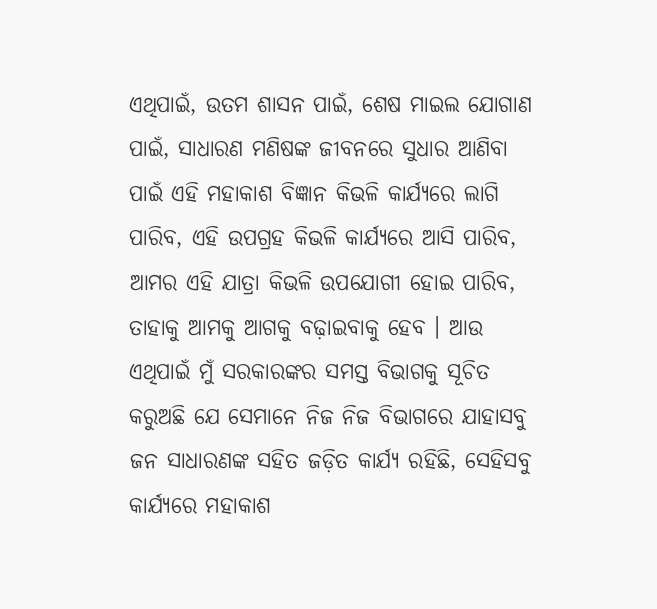ଏଥିପାଇଁ, ଉତମ ଶାସନ ପାଇଁ, ଶେଷ ମାଇଲ ଯୋଗାଣ ପାଇଁ, ସାଧାରଣ ମଣିଷଙ୍କ ଜୀବନରେ ସୁଧାର ଆଣିବା ପାଇଁ ଏହି ମହାକାଶ ବିଜ୍ଞାନ କିଭଳି କାର୍ଯ୍ୟରେ ଲାଗି ପାରିବ, ଏହି ଉପଗ୍ରହ କିଭଳି କାର୍ଯ୍ୟରେ ଆସି ପାରିବ, ଆମର ଏହି ଯାତ୍ରା କିଭଳି ଉପଯୋଗୀ ହୋଇ ପାରିବ, ତାହାକୁ ଆମକୁ ଆଗକୁ ବଢ଼ାଇବାକୁ ହେବ । ଆଉ ଏଥିପାଇଁ ମୁଁ ସରକାରଙ୍କର ସମସ୍ତ ବିଭାଗକୁ ସୂଚିତ କରୁଅଛି ଯେ ସେମାନେ ନିଜ ନିଜ ବିଭାଗରେ ଯାହାସବୁ ଜନ ସାଧାରଣଙ୍କ ସହିତ ଜଡ଼ିତ କାର୍ଯ୍ୟ ରହିଛି, ସେହିସବୁ କାର୍ଯ୍ୟରେ ମହାକାଶ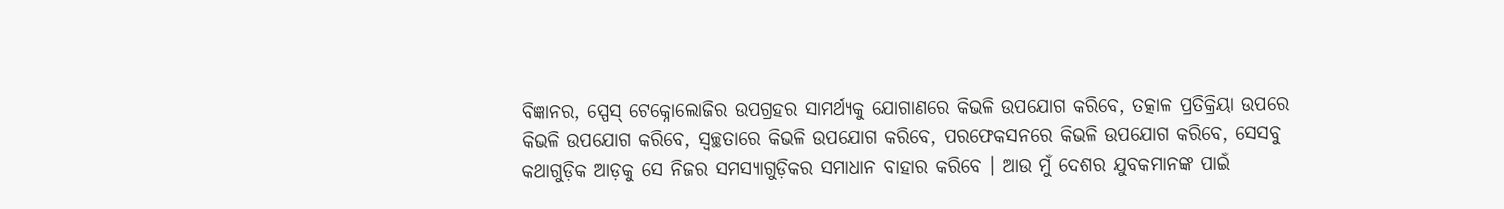ବିଜ୍ଞାନର, ସ୍ପେସ୍ ଟେକ୍ନୋଲୋଜିର ଉପଗ୍ରହର ସାମର୍ଥ୍ୟକୁ ଯୋଗାଣରେ କିଭଳି ଉପଯୋଗ କରିବେ, ତତ୍କାଳ ପ୍ରତିକ୍ରିୟା ଉପରେ କିଭଳି ଉପଯୋଗ କରିବେ, ସ୍ୱଚ୍ଛତାରେ କିଭଳି ଉପଯୋଗ କରିବେ, ପରଫେକସନରେ କିଭଳି ଉପଯୋଗ କରିବେ, ସେସବୁ କଥାଗୁଡ଼ିକ ଆଡ଼କୁ ସେ ନିଜର ସମସ୍ୟାଗୁଡ଼ିକର ସମାଧାନ ବାହାର କରିବେ । ଆଉ ମୁଁ ଦେଶର ଯୁବକମାନଙ୍କ ପାଇଁ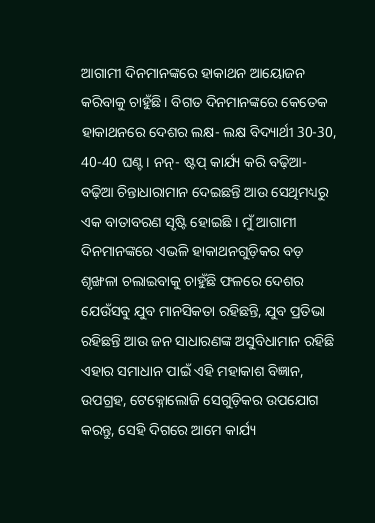ଆଗାମୀ ଦିନମାନଙ୍କରେ ହାକାଥନ ଆୟୋଜନ କରିବାକୁ ଚାହୁଁଛି । ବିଗତ ଦିନମାନଙ୍କରେ କେତେକ ହାକାଥନରେ ଦେଶର ଲକ୍ଷ- ଲକ୍ଷ ବିଦ୍ୟାର୍ଥୀ 30-30, 40-40 ଘଣ୍ଟ। ନନ୍‌- ଷ୍ଟପ୍ କାର୍ଯ୍ୟ କରି ବଢ଼ିଆ- ବଢ଼ିଆ ଚିନ୍ତାଧାରାମାନ ଦେଇଛନ୍ତି ଆଉ ସେଥିମଧ୍ୟରୁ ଏକ ବାତାବରଣ ସୃଷ୍ଟି ହୋଇଛି । ମୁଁ ଆଗାମୀ ଦିନମାନଙ୍କରେ ଏଭଳି ହାକାଥନଗୁଡ଼ିକର ବଡ଼ ଶୃଙ୍ଖଳା ଚଲାଇବାକୁ ଚାହୁଁଛି ଫଳରେ ଦେଶର ଯେଉଁସବୁ ଯୁବ ମାନସିକତା ରହିଛନ୍ତି, ଯୁବ ପ୍ରତିଭା ରହିଛନ୍ତି ଆଉ ଜନ ସାଧାରଣଙ୍କ ଅସୁବିଧାମାନ ରହିଛି ଏହାର ସମାଧାନ ପାଇଁ ଏହି ମହାକାଶ ବିଜ୍ଞାନ, ଉପଗ୍ରହ, ଟେକ୍ନୋଲୋଜି ସେଗୁଡ଼ିକର ଉପଯୋଗ କରନ୍ତୁ, ସେହି ଦିଗରେ ଆମେ କାର୍ଯ୍ୟ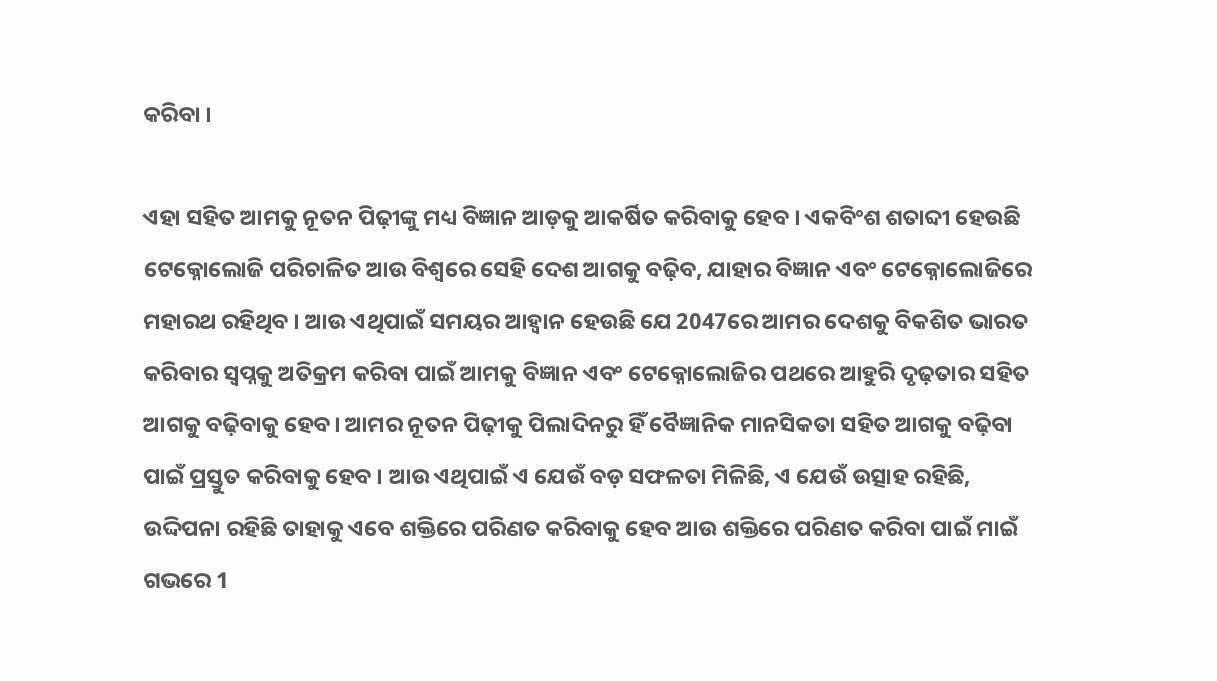କରିବା ।

ଏହା ସହିତ ଆମକୁ ନୂତନ ପିଢ଼ୀଙ୍କୁ ମଧ୍ୟ ବିଜ୍ଞାନ ଆଡ଼କୁ ଆକର୍ଷିତ କରିବାକୁ ହେବ । ଏକବିଂଶ ଶତାବ୍ଦୀ ହେଉଛି ଟେକ୍ନୋଲୋଜି ପରିଚାଳିତ ଆଉ ବିଶ୍ୱରେ ସେହି ଦେଶ ଆଗକୁ ବଢ଼ିବ, ଯାହାର ବିଜ୍ଞାନ ଏବଂ ଟେକ୍ନୋଲୋଜିରେ ମହାରଥ ରହିଥିବ । ଆଉ ଏଥିପାଇଁ ସମୟର ଆହ୍ୱାନ ହେଉଛି ଯେ 2047ରେ ଆମର ଦେଶକୁ ବିକଶିତ ଭାରତ କରିବାର ସ୍ୱପ୍ନକୁ ଅତିକ୍ରମ କରିବା ପାଇଁ ଆମକୁ ବିଜ୍ଞାନ ଏବଂ ଟେକ୍ନୋଲୋଜିର ପଥରେ ଆହୁରି ଦୃଢ଼ତାର ସହିତ ଆଗକୁ ବଢ଼ିବାକୁ ହେବ। ଆମର ନୂତନ ପିଢ଼ୀକୁ ପିଲାଦିନରୁ ହିଁ ବୈଜ୍ଞାନିକ ମାନସିକତା ସହିତ ଆଗକୁ ବଢ଼ିବା ପାଇଁ ପ୍ରସ୍ତୁତ କରିବାକୁ ହେବ । ଆଉ ଏଥିପାଇଁ ଏ ଯେଉଁ ବଡ଼ ସଫଳତା ମିଳିଛି, ଏ ଯେଉଁ ଉତ୍ସାହ ରହିଛି, ଉଦ୍ଦିପନା ରହିଛି ତାହାକୁ ଏବେ ଶକ୍ତିରେ ପରିଣତ କରିବାକୁ ହେବ ଆଉ ଶକ୍ତିରେ ପରିଣତ କରିବା ପାଇଁ ମାଇଁ ଗଭରେ 1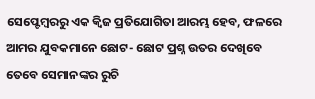ସେପ୍ଟେମ୍ବରରୁ ଏକ କ୍ୱିଜ ପ୍ରତିଯୋଗିତା ଆରମ୍ଭ ହେବ, ଫଳରେ ଆମର ଯୁବକମାନେ ଛୋଟ- ଛୋଟ ପ୍ରଶ୍ନ ଉତର ଦେଖିବେ ତେବେ ସେମାନଙ୍କର ରୁଚି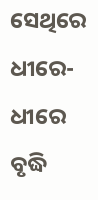ସେଥିରେ ଧୀରେ- ଧୀରେ ବୃଦ୍ଧି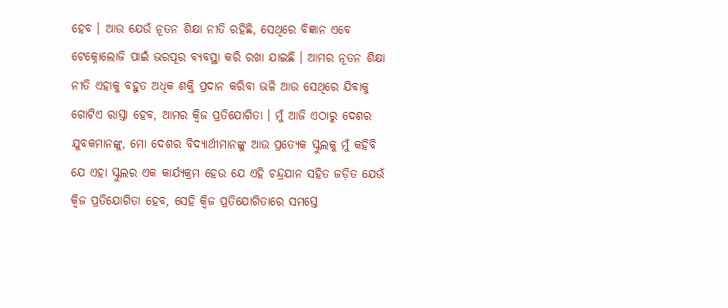ହେବ । ଆଉ ଯେଉଁ ନୂତନ ଶିକ୍ଷା ନୀତି ରହିଛି, ସେଥିରେ ବିଜ୍ଞାନ ଏବେ ଟେକ୍ନୋଲୋଜି ପାଇଁ ଭରପୂର ବ୍ୟବସ୍ଥା କରି ରଖା ଯାଇଛି । ଆମର ନୂତନ ଶିକ୍ଷା ନୀତି ଏହାକୁ ବହୁତ ଅଧିକ ଶକ୍ତି ପ୍ରଦାନ କରିବା ଭଳି ଆଉ ସେଥିରେ ଯିବାକୁ ଗୋଟିଏ ରାସ୍ତା ହେବ, ଆମର କ୍ୱିଜ ପ୍ରତିଯୋଗିତା । ମୁଁ ଆଜି ଏଠାରୁ ଦେଶର ଯୁବକମାନଙ୍କୁ, ମୋ ଦେଶର ବିଦ୍ୟାର୍ଥୀମାନଙ୍କୁ ଆଉ ପ୍ରତ୍ୟେକ ସ୍କୁଲକୁ ମୁଁ କହିବି ଯେ ଏହା ସ୍କୁଲର ଏକ କାର୍ଯ୍ୟକ୍ରମ ହେଉ ଯେ ଏହି ଚନ୍ଦ୍ରଯାନ ସହିତ ଜଡ଼ିତ ଯେଉଁ କ୍ୱିଜ ପ୍ରତିଯୋଗିତା ହେବ, ସେହି କ୍ୱିଜ ପ୍ରତିଯୋଗିତାରେ ସମସ୍ତେ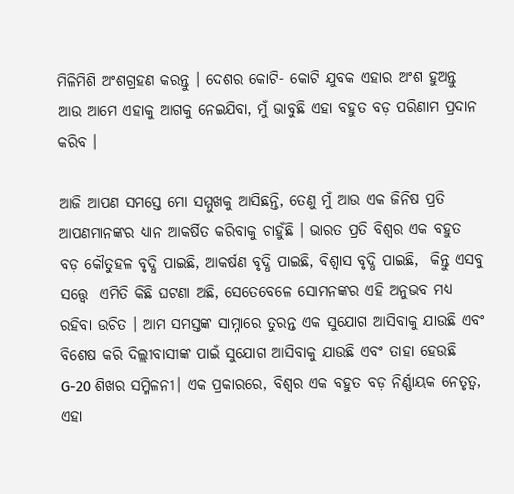ମିଳିମିଶି ଅଂଶଗ୍ରହଣ କରନ୍ତୁ । ଦେଶର କୋଟି- କୋଟି ଯୁବକ ଏହାର ଅଂଶ ହୁଅନ୍ତୁ ଆଉ ଆମେ ଏହାକୁ ଆଗକୁ ନେଇଯିବା, ମୁଁ ଭାବୁଛି ଏହା ବହୁତ ବଡ଼ ପରିଣାମ ପ୍ରଦାନ କରିବ ।

ଆଜି ଆପଣ ସମସ୍ତେ ମୋ ସମ୍ମୁଖକୁ ଆସିଛନ୍ତି, ତେଣୁ ମୁଁ ଆଉ ଏକ ଜିନିଷ ପ୍ରତି ଆପଣମାନଙ୍କର ଧ୍ୟାନ ଆକର୍ଷିତ କରିବାକୁ ଚାହୁଁଛି । ଭାରତ ପ୍ରତି ବିଶ୍ବର ଏକ ବହୁତ ବଡ଼ କୌତୁହଳ ବୃଦ୍ଧି ପାଇଛି, ଆକର୍ଷଣ ବୃଦ୍ଧି ପାଇଛି, ବିଶ୍ୱାସ ବୃଦ୍ଧି ପାଇଛି,  କିନ୍ତୁ ଏସବୁ ସତ୍ତ୍ବେ  ଏମିତି କିଛି ଘଟଣା ଅଛି, ସେତେବେଳେ ସୋମନଙ୍କର ଏହି ଅନୁଭବ ମଧ୍ୟ ରହିବା ଉଚିତ । ଆମ ସମସ୍ତଙ୍କ ସାମ୍ନାରେ ତୁରନ୍ତ ଏକ ସୁଯୋଗ ଆସିବାକୁ ଯାଉଛି ଏବଂ ବିଶେଷ କରି ଦିଲ୍ଲୀବାସୀଙ୍କ ପାଇଁ ସୁଯୋଗ ଆସିବାକୁ ଯାଉଛି ଏବଂ ତାହା ହେଉଛି G-20 ଶିଖର ସମ୍ମିଳନୀ। ଏକ ପ୍ରକାରରେ, ବିଶ୍ବର ଏକ ବହୁତ ବଡ଼ ନିର୍ଣ୍ଣାୟକ ନେତୃତ୍ୱ, ଏହା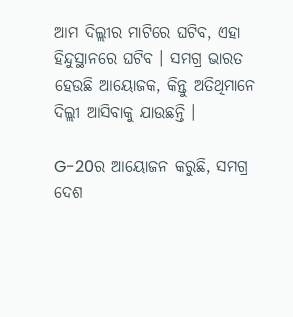ଆମ ଦିଲ୍ଲୀର ମାଟିରେ ଘଟିବ, ଏହା ହିନ୍ଦୁସ୍ଥାନରେ ଘଟିବ । ସମଗ୍ର ଭାରତ ହେଉଛି ଆୟୋଜକ, କିନ୍ତୁ ଅତିଥିମାନେ ଦିଲ୍ଲୀ ଆସିବାକୁ ଯାଉଛନ୍ତି ।

G-20ର ଆୟୋଜନ କରୁଛି, ସମଗ୍ର ଦେଶ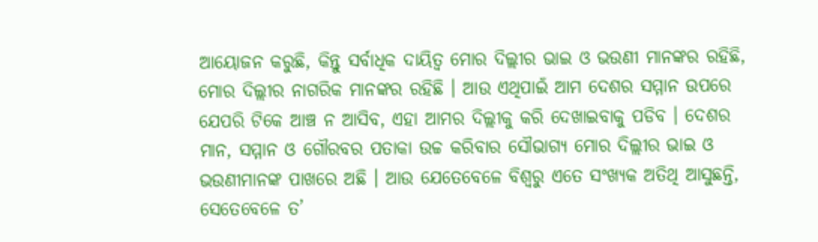ଆୟୋଜନ କରୁଛି, କିନ୍ତୁ ସର୍ବାଧିକ ଦାୟିତ୍ବ ମୋର ଦିଲ୍ଲୀର ଭାଇ ଓ ଭଉଣୀ ମାନଙ୍କର ରହିଛି, ମୋର ଦିଲ୍ଲୀର ନାଗରିକ ମାନଙ୍କର ରହିଛି । ଆଉ ଏଥିପାଇଁ ଆମ ଦେଶର ସମ୍ମାନ ଉପରେ ଯେପରି ଟିକେ ଆଞ୍ଚ ନ ଆସିବ, ଏହା ଆମର ଦିଲ୍ଲୀକୁ କରି ଦେଖାଇବାକୁ ପଡିବ । ଦେଶର ମାନ, ସମ୍ମାନ ଓ ଗୌରବର ପତାକା ଉଚ୍ଚ କରିବାର ସୌଭାଗ୍ୟ ମୋର ଦିଲ୍ଲୀର ଭାଇ ଓ ଭଉଣୀମାନଙ୍କ ପାଖରେ ଅଛି । ଆଉ ଯେତେବେଳେ ବିଶ୍ବରୁ ଏତେ ସଂଖ୍ୟକ ଅତିଥି ଆସୁଛନ୍ତି, ସେତେବେଳେ ତ’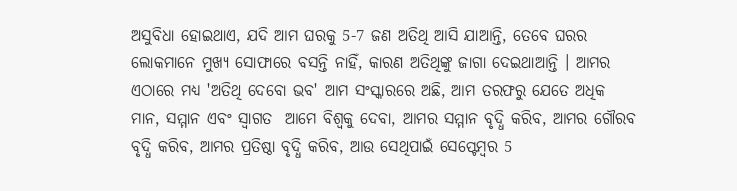ଅସୁବିଧା ହୋଇଥାଏ, ଯଦି ଆମ ଘରକୁ 5-7 ଜଣ ଅତିଥି ଆସି ଯାଆନ୍ତି, ତେବେ ଘରର ଲୋକମାନେ ମୁଖ୍ୟ ସୋଫାରେ ବସନ୍ତି ନାହିଁ, କାରଣ ଅତିଥିଙ୍କୁ ଜାଗା ଦେଇଥାଆନ୍ତି । ଆମର ଏଠାରେ ମଧ୍ୟ 'ଅତିଥି ଦେବୋ ଭବ' ଆମ ସଂସ୍କାରରେ ଅଛି, ଆମ ତରଫରୁ ଯେତେ ଅଧିକ ମାନ, ସମ୍ମାନ ଏବଂ ସ୍ୱାଗତ  ଆମେ ବିଶ୍ବକୁ ଦେବା, ଆମର ସମ୍ମାନ ବୃଦ୍ଧି କରିବ, ଆମର ଗୌରବ ବୃଦ୍ଧି କରିବ, ଆମର ପ୍ରତିଷ୍ଠା ବୃଦ୍ଧି କରିବ, ଆଉ ସେଥିପାଇଁ ସେପ୍ଟେମ୍ବର 5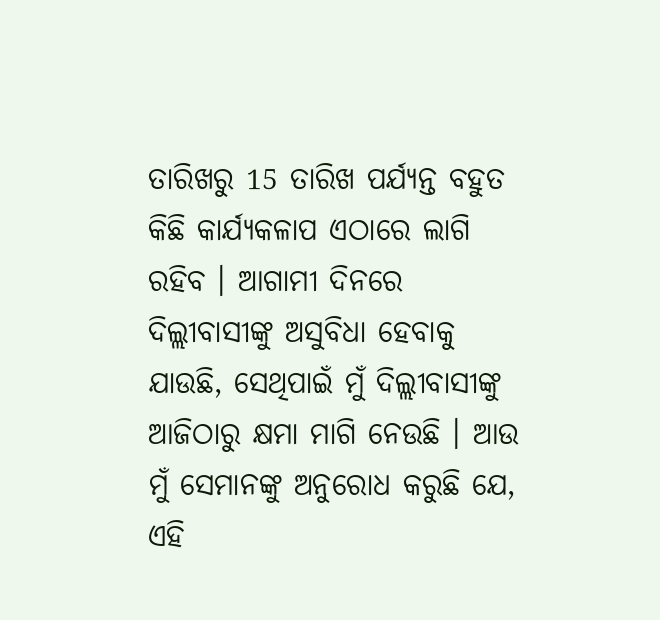ତାରିଖରୁ 15 ତାରିଖ ପର୍ଯ୍ୟନ୍ତ ବହୁତ କିଛି କାର୍ଯ୍ୟକଳାପ ଏଠାରେ ଲାଗି ରହିବ । ଆଗାମୀ ଦିନରେ ଦିଲ୍ଲୀବାସୀଙ୍କୁ ଅସୁବିଧା ହେବାକୁ ଯାଉଛି, ସେଥିପାଇଁ ମୁଁ ଦିଲ୍ଲୀବାସୀଙ୍କୁ ଆଜିଠାରୁ କ୍ଷମା ମାଗି ନେଉଛି । ଆଉ ମୁଁ ସେମାନଙ୍କୁ ଅନୁରୋଧ କରୁଛି ଯେ, ଏହି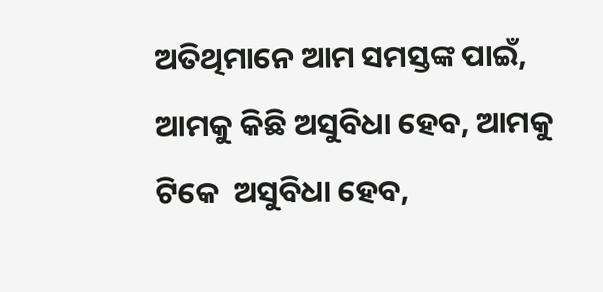ଅତିଥିମାନେ ଆମ ସମସ୍ତଙ୍କ ପାଇଁ, ଆମକୁ କିଛି ଅସୁବିଧା ହେବ, ଆମକୁ ଟିକେ  ଅସୁବିଧା ହେବ,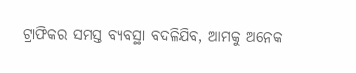ଟ୍ରାଫିକର ସମସ୍ତ ବ୍ୟବସ୍ଥା ବଦଳିଯିବ, ଆମକୁ ଅନେକ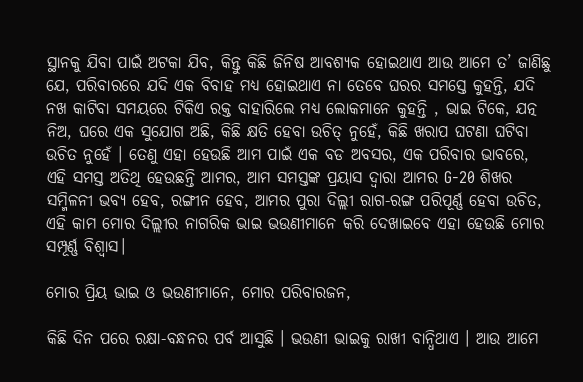ସ୍ଥାନକୁ ଯିବା ପାଇଁ ଅଟକା ଯିବ, କିନ୍ତୁ କିଛି ଜିନିଷ ଆବଶ୍ୟକ ହୋଇଥାଏ ଆଉ ଆମେ ତ’ ଜାଣିଛୁ ଯେ, ପରିବାରରେ ଯଦି ଏକ ବିବାହ ମଧ୍ୟ ହୋଇଥାଏ ନା ତେବେ ଘରର ସମସ୍ତେ କୁହନ୍ତି, ଯଦି ନଖ କାଟିବା ସମୟରେ ଟିକିଏ ରକ୍ତ ବାହାରିଲେ ମଧ୍ୟ ଲୋକମାନେ କୁହନ୍ତି , ଭାଇ ଟିକେ, ଯତ୍ନ ନିଅ, ଘରେ ଏକ ସୁଯୋଗ ଅଛି, କିଛି କ୍ଷତି ହେବା ଉଚିତ୍ ନୁହେଁ, କିଛି ଖରାପ ଘଟଣା ଘଟିବା ଉଚିତ ନୁହେଁ । ତେଣୁ ଏହା ହେଉଛି ଆମ ପାଇଁ ଏକ ବଡ ଅବସର, ଏକ ପରିବାର ଭାବରେ, ଏହି ସମସ୍ତ ଅତିଥି ହେଉଛନ୍ତି ଆମର, ଆମ ସମସ୍ତଙ୍କ ପ୍ରୟାସ ଦ୍ବାରା ଆମର G-20 ଶିଖର ସମ୍ମିଳନୀ ଭବ୍ୟ ହେବ, ରଙ୍ଗୀନ ହେବ, ଆମର ପୁରା ଦିଲ୍ଲୀ ରାଗ-ରଙ୍ଗ ପରିପୂର୍ଣ୍ଣ ହେବା ଉଚିତ, ଏହି କାମ ମୋର ଦିଲ୍ଲୀର ନାଗରିକ ଭାଇ ଭଉଣୀମାନେ କରି ଦେଖାଇବେ ଏହା ହେଉଛି ମୋର ସମ୍ପୂର୍ଣ୍ଣ ବିଶ୍ୱାସ।

ମୋର ପ୍ରିୟ ଭାଇ ଓ ଭଉଣୀମାନେ, ମୋର ପରିବାରଜନ,

କିଛି ଦିନ ପରେ ରକ୍ଷା-ବନ୍ଧନର ପର୍ବ ଆସୁଛି । ଭଉଣୀ ଭାଇକୁ ରାଖୀ ବାନ୍ଧିଥାଏ । ଆଉ ଆମେ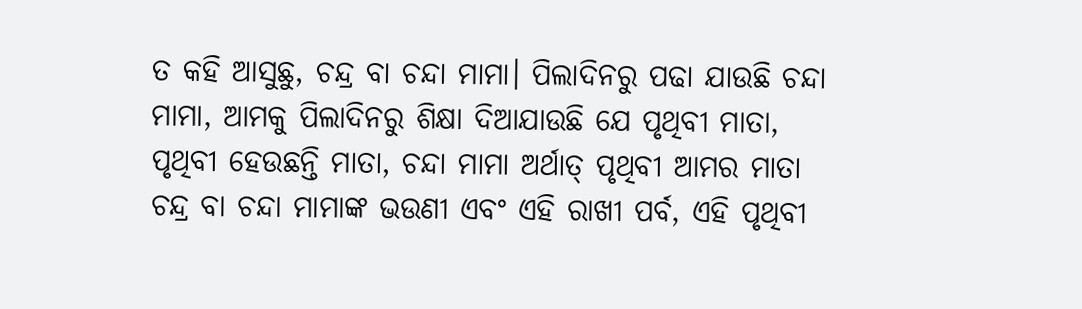ତ କହି ଆସୁଛୁ, ଚନ୍ଦ୍ର ବା ଚନ୍ଦା ମାମା। ପିଲାଦିନରୁ ପଢା ଯାଉଛି ଚନ୍ଦା ମାମା, ଆମକୁ ପିଲାଦିନରୁ ଶିକ୍ଷା ଦିଆଯାଉଛି ଯେ ପୃଥିବୀ ମାତା, ପୃଥିବୀ ହେଉଛନ୍ତି ମାତା, ଚନ୍ଦା ମାମା ଅର୍ଥାତ୍ ପୃଥିବୀ ଆମର ମାତା  ଚନ୍ଦ୍ର ବା ଚନ୍ଦା ମାମାଙ୍କ ଭଉଣୀ ଏବଂ ଏହି ରାଖୀ ପର୍ବ, ଏହି ପୃଥିବୀ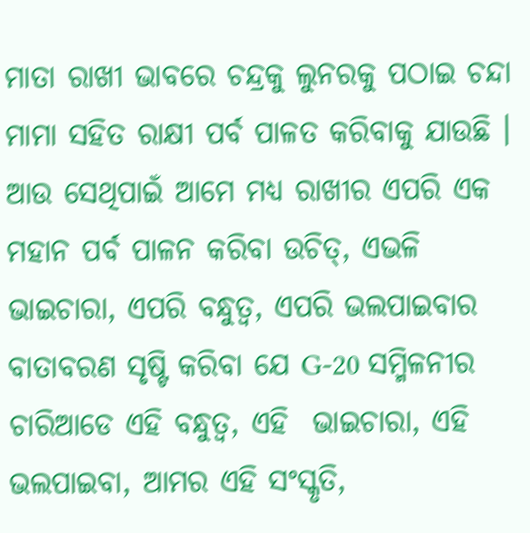ମାତା ରାଖୀ ଭାବରେ ଚନ୍ଦ୍ରକୁ ଲୁନରକୁ ପଠାଇ ଚନ୍ଦା ମାମା ସହିତ ରାକ୍ଷୀ ପର୍ବ ପାଳତ କରିବାକୁ ଯାଉଛି । ଆଉ ସେଥିପାଇଁ ଆମେ ମଧ୍ୟ ରାଖୀର ଏପରି ଏକ ମହାନ ପର୍ବ ପାଳନ କରିବା ଉଚିତ୍, ଏଭଳି ଭାଇଚାରା, ଏପରି ବନ୍ଧୁତ୍ବ, ଏପରି ଭଲପାଇବାର ବାତାବରଣ ସୃଷ୍ଟି କରିବା ଯେ G-20 ସମ୍ମିଳନୀର ଚାରିଆଡେ ଏହି ବନ୍ଧୁତ୍ବ, ଏହି  ଭାଇଚାରା, ଏହି ଭଲପାଇବା, ଆମର ଏହି ସଂସ୍କୃତି,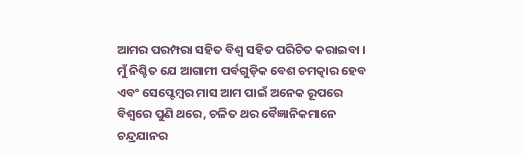ଆମର ପରମ୍ପରା ସହିତ ବିଶ୍ବ ସହିତ ପରିଚିତ କରାଇବା । ମୁଁ ନିଶ୍ଚିତ ଯେ ଆଗାମୀ ପର୍ବଗୁଡ଼ିକ ବେଶ ଚମତ୍କାର ହେବ ଏବଂ ସେପ୍ଟେମ୍ବର ମାସ ଆମ ପାଇଁ ଅନେକ ରୂପରେ ବିଶ୍ବରେ ପୁଣି ଥରେ, ଚଳିତ ଥର ବୈଜ୍ଞାନିକମାନେ ଚନ୍ଦ୍ରଯାନର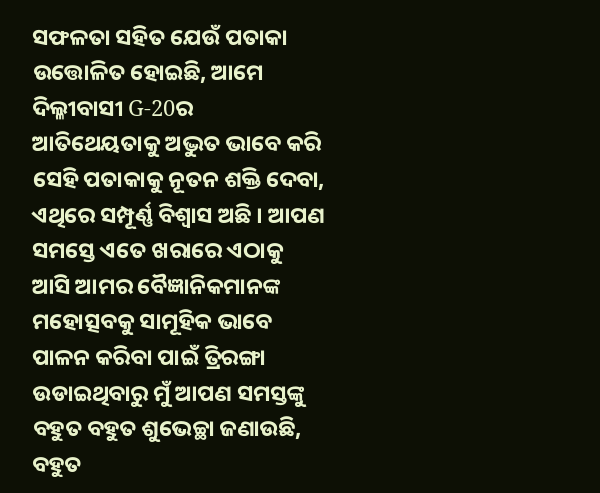ସଫଳତା ସହିତ ଯେଉଁ ପତାକା ଉତ୍ତୋଳିତ ହୋଇଛି, ଆମେ ଦିଲ୍ଳୀବାସୀ G-20ର ଆତିଥେୟତାକୁ ଅଦ୍ଭୁତ ଭାବେ କରି ସେହି ପତାକାକୁ ନୂତନ ଶକ୍ତି ଦେବା, ଏଥିରେ ସମ୍ପୂର୍ଣ୍ଣ ବିଶ୍ୱାସ ଅଛି । ଆପଣ ସମସ୍ତେ ଏତେ ଖରାରେ ଏଠାକୁ ଆସି ଆମର ବୈଜ୍ଞାନିକମାନଙ୍କ ମହୋତ୍ସବକୁ ସାମୂହିକ ଭାବେ ପାଳନ କରିବା ପାଇଁ ତ୍ରିରଙ୍ଗା ଉଡାଇଥିବାରୁ ମୁଁ ଆପଣ ସମସ୍ତଙ୍କୁ ବହୁତ ବହୁତ ଶୁଭେଚ୍ଛା ଜଣାଉଛି, ବହୁତ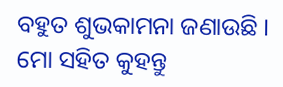ବହୁତ ଶୁଭକାମନା ଜଣାଉଛି । ମୋ ସହିତ କୁହନ୍ତୁ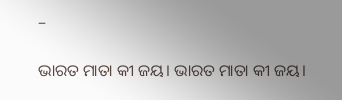–

ଭାରତ ମାତା କୀ ଜୟ। ଭାରତ ମାତା କୀ ଜୟ।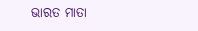ଭାରତ ମାତା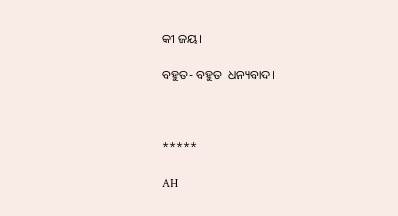କୀ ଜୟ।

ବହୁତ- ବହୁତ  ଧନ୍ୟବାଦ।



*****

AH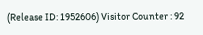(Release ID: 1952606) Visitor Counter : 92